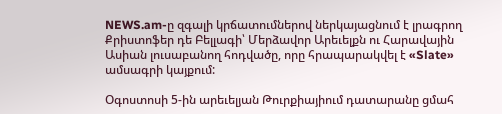NEWS.am-ը զգալի կրճատումներով ներկայացնում է լրագրող Քրիստոֆեր դե Բելլագի՝ Մերձավոր Արեւելքն ու Հարավային Ասիան լուսաբանող հոդվածը, որը հրապարակվել է «Slate» ամսագրի կայքում:

Օգոստոսի 5-ին արեւելյան Թուրքիայիում դատարանը ցմահ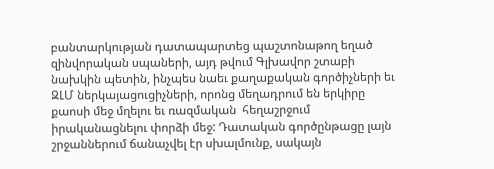բանտարկության դատապարտեց պաշտոնաթող եղած զինվորական սպաների, այդ թվում Գլխավոր շտաբի նախկին պետին, ինչպես նաեւ քաղաքական գործիչների եւ ԶԼՄ ներկայացուցիչների, որոնց մեղադրում են երկիրը քաոսի մեջ մղելու եւ ռազմական  հեղաշրջում իրականացնելու փորձի մեջ: Դատական գործընթացը լայն շրջաններում ճանաչվել էր սխալմունք, սակայն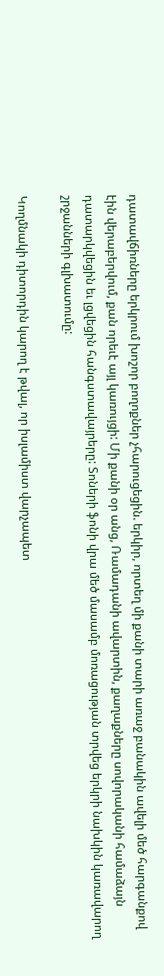դատավճիռները երկրում խոշոր բողոքներ չհարուցեցին. երկիր, որտեղ մի քանի տարի առաջ բանակին ավելի մեծ հարգանքով էին վերաբերվում, քան որեւէ այլ կառույցի: Մի քանի օր անց, Ռամադանի ավարտին, քաղաքները սովորականի համաձայն դատարկվեցին եւ լցվեցին հանգստավայրերը: Տոների ֆոնի վրա մեծ մասամբ մոռացության տրվեց երկրի նախկին կառավարող շրջանների գլխատումը:

Կողմնակի դիտորդին կարող է թվալ, որ իսլամիստ վարչապետ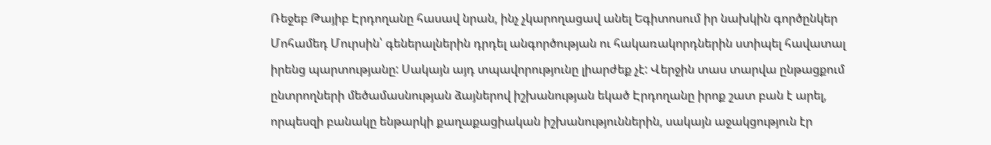Ռեջեբ Թայիբ Էրդողանը հասավ նրան, ինչ չկարողացավ անել Եգիտոսում իր նախկին գործընկեր Մոհամեդ Մուրսին՝ գեներալներին դրդել անգործության ու հակառակորդներին ստիպել հավատալ իրենց պարտությանը: Սակայն այդ տպավորությունը լիարժեք չէ: Վերջին տաս տարվա ընթացքում ընտրողների մեծամասնության ձայներով իշխանության եկած Էրդողանը իրոք շատ բան է արել, որպեսզի բանակը ենթարկի քաղաքացիական իշխանություններին, սակայն աջակցություն էր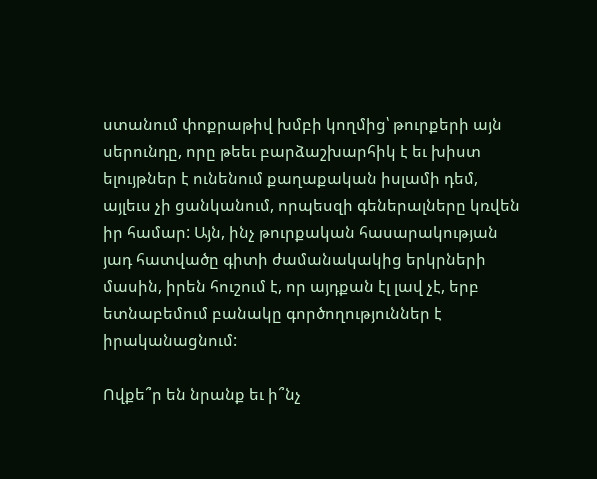ստանում փոքրաթիվ խմբի կողմից՝ թուրքերի այն սերունդը, որը թեեւ բարձաշխարհիկ է եւ խիստ ելույթներ է ունենում քաղաքական իսլամի դեմ, այլեւս չի ցանկանում, որպեսզի գեներալները կռվեն իր համար: Այն, ինչ թուրքական հասարակության յադ հատվածը գիտի ժամանակակից երկրների մասին, իրեն հուշում է, որ այդքան էլ լավ չէ, երբ ետնաբեմում բանակը գործողություններ է իրականացնում:

Ովքե՞ր են նրանք եւ ի՞նչ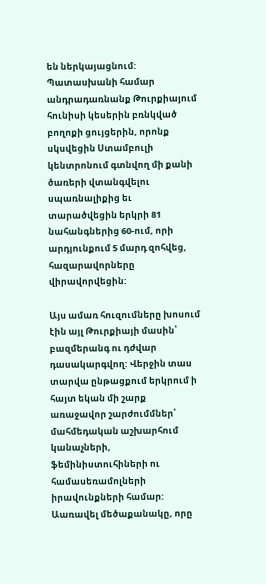են ներկայացնում: Պատասխանի համար անդրադառնանք Թուրքիայում հունիսի կեսերին բռնկված բողոքի ցույցերին, որոնք սկսվեցին Ստամբուլի կենտրոնում գտնվող մի քանի ծառերի վտանգվելու սպառնալիքից եւ տարածվեցին երկրի 81 նահանգներից 60-ում, որի արդյունքում 5 մարդ զոհվեց, հազարավորները վիրավորվեցին:

Այս ամառ հուզումները խոսում էին այլ Թուրքիայի մասին՝ բազմերանգ ու դժվար դասակարգվող: Վերջին տաս տարվա ընթացքում երկրում ի հայտ եկան մի շարք առաջավոր շարժումմներ՝  մահմեդական աշխարհում կանաչների, ֆեմինիստուհիների ու համասեռամոլների իրավունքների համար: Աառավել մեծաքանակը, որը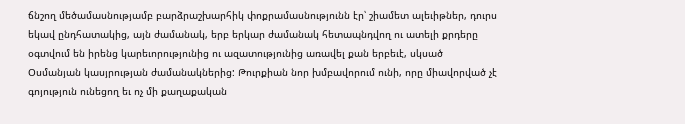ճնշող մեծամասնությամբ բարձրաշխարհիկ փոքրամասնությունն էր՝ շիամետ ալեւիթներ, դուրս եկավ ընդհատակից, այն ժամանակ, երբ երկար ժամանակ հետապնդվող ու ատելի քրդերը օգտվում են իրենց կարեւորությունից ու ազատությունից առավել քան երբեւէ, սկսած Օսմանյան կասյրության ժամանակներից: Թուրքիան նոր խմբավորում ունի, որը միավորված չէ գոյություն ունեցող եւ ոչ մի քաղաքական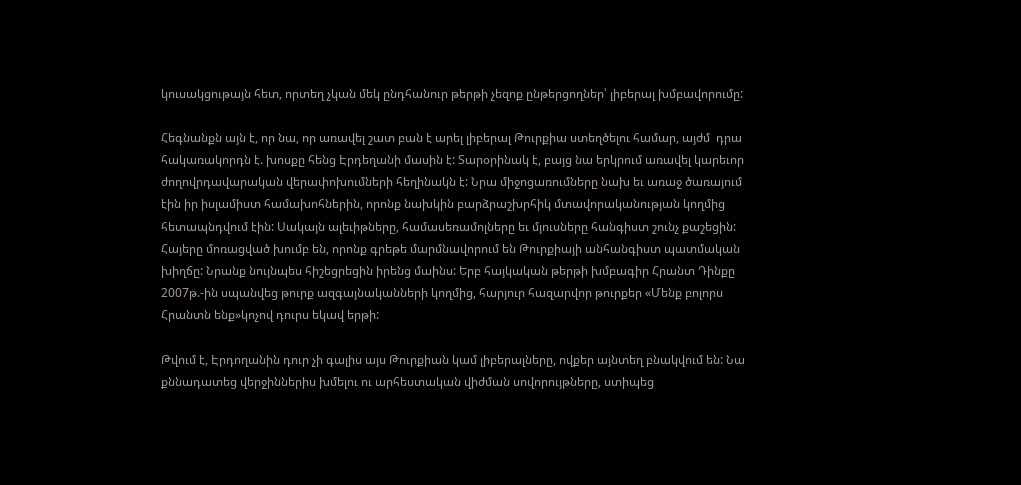կուսակցութայն հետ, որտեղ չկան մեկ ընդհանուր թերթի չեզոք ընթերցողներ՝ լիբերալ խմբավորումը:

Հեգնանքն այն է, որ նա, որ առավել շատ բան է արել լիբերալ Թուրքիա ստեղծելու համար, այժմ  դրա հակառակորդն է. խոսքը հենց Էրդեղանի մասին է: Տարօրինակ է, բայց նա երկրում առավել կարեւոր ժողովրդավարական վերափոխումների հեղինակն է: Նրա միջոցառումները նախ եւ առաջ ծառայում էին իր իսլամիստ համախոհներին, որոնք նախկին բարձրաշխրհիկ մտավորականության կողմից հետապնդվում էին: Սակայն ալեւիթները, համասեռամոլները եւ մյուսները հանգիստ շունչ քաշեցին: Հայերը մոռացված խումբ են, որոնք գրեթե մարմնավորում են Թուրքիայի անհանգիստ պատմական խիղճը: Նրանք նույնպես հիշեցրեցին իրենց մաինս: Երբ հայկական թերթի խմբագիր Հրանտ Դինքը 2007թ.-ին սպանվեց թուրք ազգայնականների կողմից, հարյուր հազարվոր թուրքեր «Մենք բոլորս Հրանտն ենք»կոչով դուրս եկավ երթի:

Թվում է, Էրդողանին դուր չի գալիս այս Թուրքիան կամ լիբերալները, ովքեր այնտեղ բնակվում են: Նա քննադատեց վերջիններիս խմելու ու արհեստական վիժման սովորույթները, ստիպեց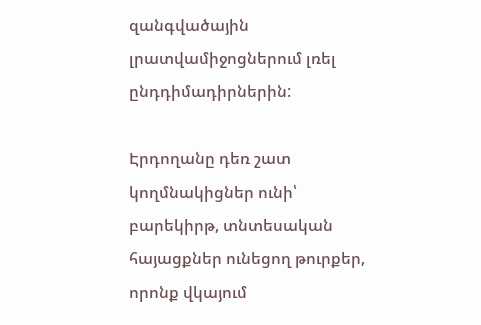զանգվածային լրատվամիջոցներում լռել ընդդիմադիրներին:

Էրդողանը դեռ շատ կողմնակիցներ ունի՝ բարեկիրթ, տնտեսական հայացքներ ունեցող թուրքեր, որոնք վկայում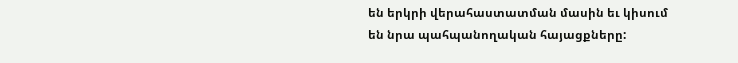են երկրի վերահաստատման մասին եւ կիսում են նրա պահպանողական հայացքները: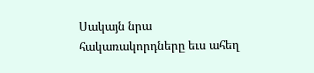Սակայն նրա հակառակորդները եւս ահեղ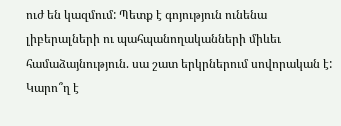ուժ են կազմում: Պետք է գոյություն ունենա լիբերալների ու պահպանողականների միևեւ համաձայնություն. սա շատ երկրներում սովորական է: Կարո՞ղ է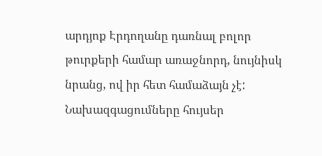արդյոք Էրդողանը դառնալ բոլոր թուրքերի համար առաջնորդ, նույնիսկ նրանց, ով իր հետ համաձայն չէ: Նախազգացումները հույսեր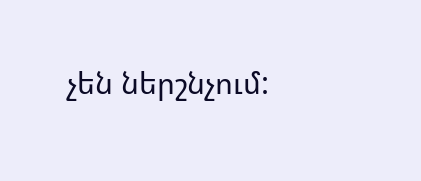չեն ներշնչում: